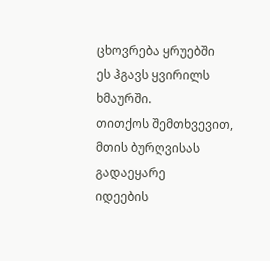ცხოვრება ყრუებში
ეს ჰგავს ყვირილს ხმაურში.
თითქოს შემთხვევით, მთის ბურღვისას გადაეყარე
იდეების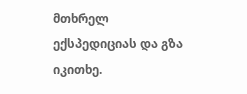მთხრელ ექსპედიციას და გზა იკითხე.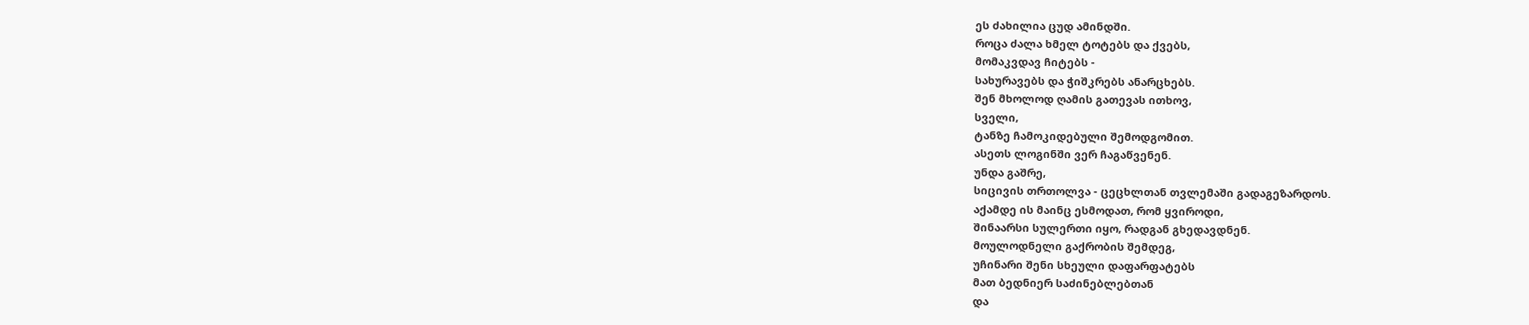ეს ძახილია ცუდ ამინდში.
როცა ძალა ხმელ ტოტებს და ქვებს,
მომაკვდავ ჩიტებს -
სახურავებს და ჭიშკრებს ანარცხებს.
შენ მხოლოდ ღამის გათევას ითხოვ,
სველი,
ტანზე ჩამოკიდებული შემოდგომით.
ასეთს ლოგინში ვერ ჩაგაწვენენ.
უნდა გაშრე,
სიცივის თრთოლვა - ცეცხლთან თვლემაში გადაგეზარდოს.
აქამდე ის მაინც ესმოდათ, რომ ყვიროდი,
შინაარსი სულერთი იყო, რადგან გხედავდნენ.
მოულოდნელი გაქრობის შემდეგ,
უჩინარი შენი სხეული დაფარფატებს
მათ ბედნიერ საძინებლებთან
და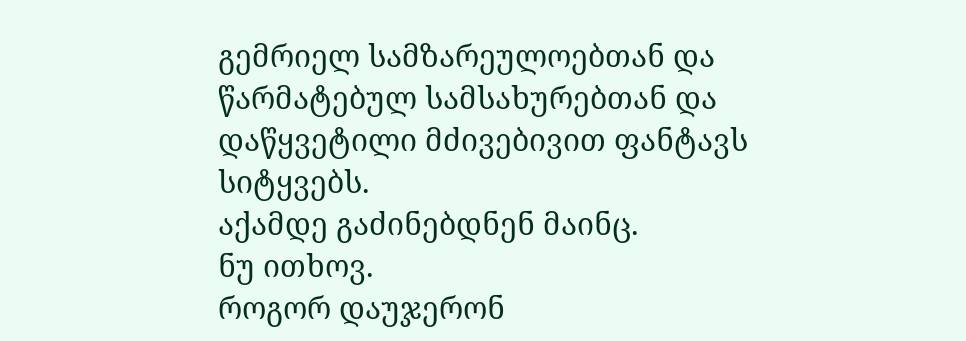გემრიელ სამზარეულოებთან და
წარმატებულ სამსახურებთან და
დაწყვეტილი მძივებივით ფანტავს სიტყვებს.
აქამდე გაძინებდნენ მაინც.
ნუ ითხოვ.
როგორ დაუჯერონ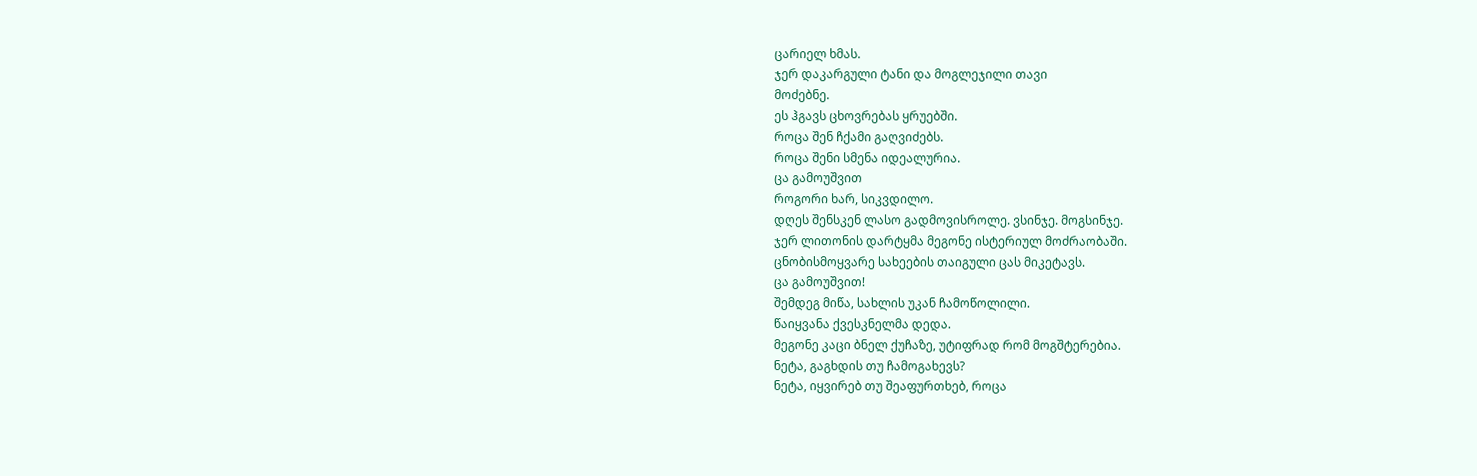ცარიელ ხმას.
ჯერ დაკარგული ტანი და მოგლეჯილი თავი
მოძებნე.
ეს ჰგავს ცხოვრებას ყრუებში.
როცა შენ ჩქამი გაღვიძებს.
როცა შენი სმენა იდეალურია.
ცა გამოუშვით
როგორი ხარ, სიკვდილო.
დღეს შენსკენ ლასო გადმოვისროლე. ვსინჯე. მოგსინჯე.
ჯერ ლითონის დარტყმა მეგონე ისტერიულ მოძრაობაში.
ცნობისმოყვარე სახეების თაიგული ცას მიკეტავს.
ცა გამოუშვით!
შემდეგ მიწა, სახლის უკან ჩამოწოლილი.
წაიყვანა ქვესკნელმა დედა.
მეგონე კაცი ბნელ ქუჩაზე, უტიფრად რომ მოგშტერებია.
ნეტა, გაგხდის თუ ჩამოგახევს?
ნეტა, იყვირებ თუ შეაფურთხებ, როცა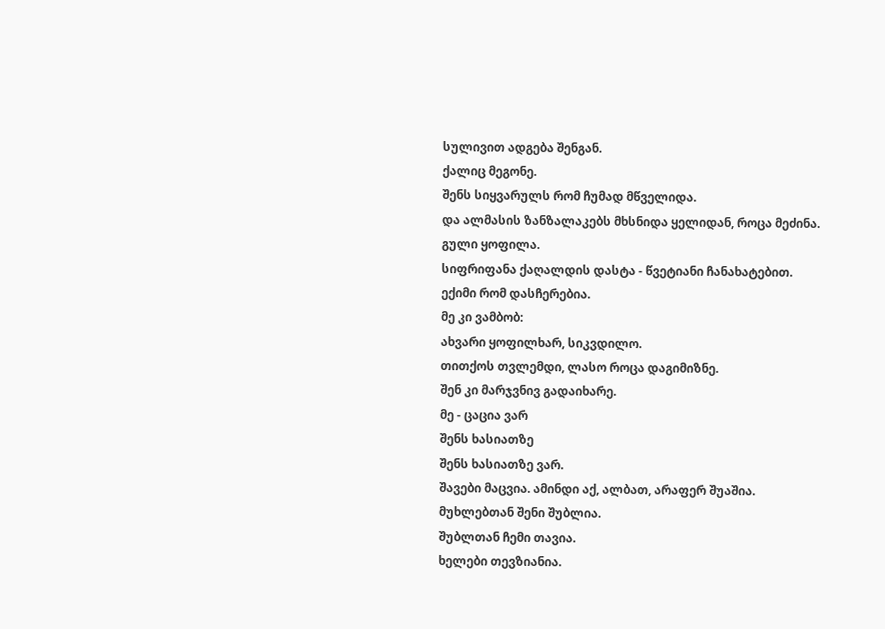სულივით ადგება შენგან.
ქალიც მეგონე.
შენს სიყვარულს რომ ჩუმად მწველიდა.
და ალმასის ზანზალაკებს მხსნიდა ყელიდან, როცა მეძინა.
გული ყოფილა.
სიფრიფანა ქაღალდის დასტა - წვეტიანი ჩანახატებით.
ექიმი რომ დასჩერებია.
მე კი ვამბობ:
ახვარი ყოფილხარ, სიკვდილო.
თითქოს თვლემდი, ლასო როცა დაგიმიზნე.
შენ კი მარჯვნივ გადაიხარე.
მე - ცაცია ვარ
შენს ხასიათზე
შენს ხასიათზე ვარ.
შავები მაცვია. ამინდი აქ, ალბათ, არაფერ შუაშია.
მუხლებთან შენი შუბლია.
შუბლთან ჩემი თავია.
ხელები თევზიანია.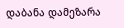დაბანა დამეზარა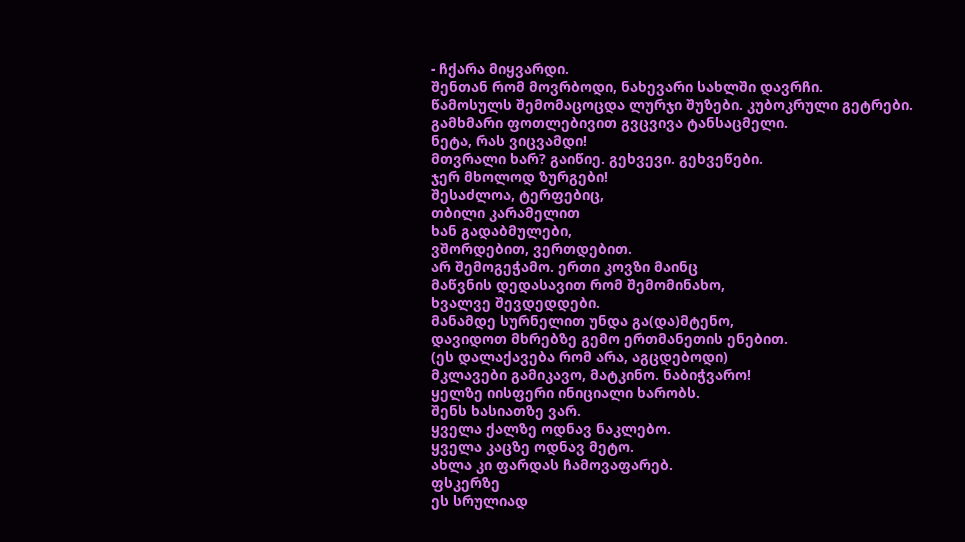- ჩქარა მიყვარდი.
შენთან რომ მოვრბოდი, ნახევარი სახლში დავრჩი.
წამოსულს შემომაცოცდა ლურჯი შუზები. კუბოკრული გეტრები.
გამხმარი ფოთლებივით გვცვივა ტანსაცმელი.
ნეტა, რას ვიცვამდი!
მთვრალი ხარ? გაიწიე. გეხვევი. გეხვეწები.
ჯერ მხოლოდ ზურგები!
შესაძლოა, ტერფებიც,
თბილი კარამელით
ხან გადაბმულები,
ვშორდებით, ვერთდებით.
არ შემოგეჭამო. ერთი კოვზი მაინც
მაწვნის დედასავით რომ შემომინახო,
ხვალვე შევდედდები.
მანამდე სურნელით უნდა გა(და)მტენო,
დავიდოთ მხრებზე გემო ერთმანეთის ენებით.
(ეს დალაქავება რომ არა, აგცდებოდი)
მკლავები გამიკავო, მატკინო. ნაბიჭვარო!
ყელზე იისფერი ინიციალი ხარობს.
შენს ხასიათზე ვარ.
ყველა ქალზე ოდნავ ნაკლებო.
ყველა კაცზე ოდნავ მეტო.
ახლა კი ფარდას ჩამოვაფარებ.
ფსკერზე
ეს სრულიად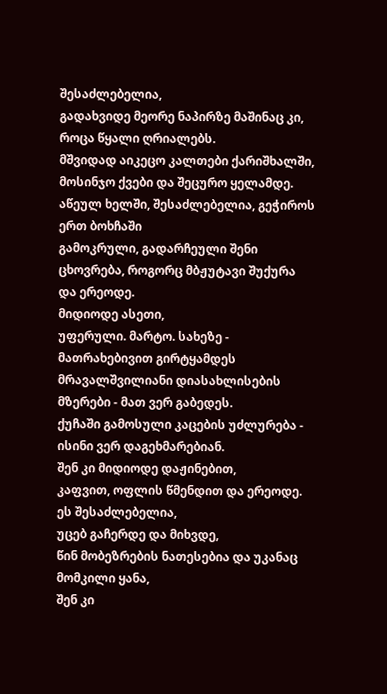შესაძლებელია,
გადახვიდე მეორე ნაპირზე მაშინაც კი,
როცა წყალი ღრიალებს.
მშვიდად აიკეცო კალთები ქარიშხალში,
მოსინჯო ქვები და შეცურო ყელამდე.
აწეულ ხელში, შესაძლებელია, გეჭიროს ერთ ბოხჩაში
გამოკრული, გადარჩეული შენი ცხოვრება, როგორც მბჟუტავი შუქურა
და ერეოდე.
მიდიოდე ასეთი,
უფერული. მარტო. სახეზე - მათრახებივით გირტყამდეს
მრავალშვილიანი დიასახლისების მზერები - მათ ვერ გაბედეს.
ქუჩაში გამოსული კაცების უძლურება - ისინი ვერ დაგეხმარებიან.
შენ კი მიდიოდე დაჟინებით,
კაფვით, ოფლის წმენდით და ერეოდე.
ეს შესაძლებელია,
უცებ გაჩერდე და მიხვდე,
წინ მობეზრების ნათესებია და უკანაც მომკილი ყანა,
შენ კი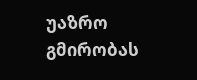უაზრო გმირობას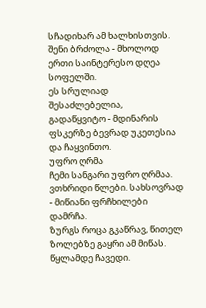სჩადიხარ ამ ხალხისთვის.
შენი ბრძოლა - მხოლოდ ერთი საინტერესო დღეა სოფელში.
ეს სრულიად შესაძლებელია,
გადაწყვიტო - მდინარის ფსკერზე ბევრად უკეთესია
და ჩაყვინთო.
უფრო ღრმა
ჩემი სანგარი უფრო ღრმაა.
ვთხრიდი წლები. სახსოვრად - მიწიანი ფრჩხილები დამრჩა.
ზურგს როცა გკაწრავ, წითელ ზოლებზე გაყრი ამ მიწას.
წყლამდე ჩავედი.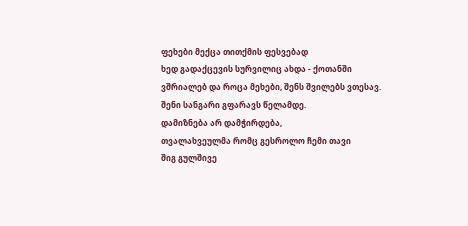ფეხები მექცა თითქმის ფესვებად
ხედ გადაქცევის სურვილიც ახდა - ქოთანში
ვშრიალებ და როცა მეხები, შენს შვილებს ვთესავ.
შენი სანგარი გფარავს წელამდე.
დამიზნება არ დამჭირდება,
თვალახვეულმა რომც გესროლო ჩემი თავი
შიგ გულშივე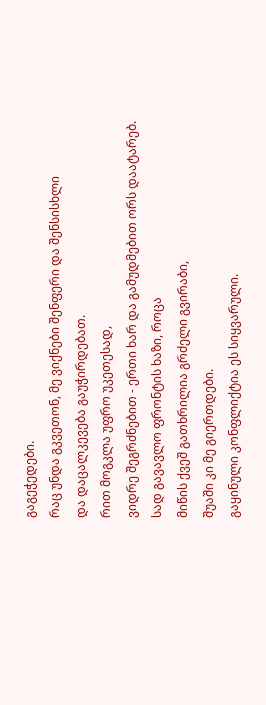გაგეჭედები.
რაც უნდა გკვეთონ, მე ვიქნები შენფერი და შენსისხლი
და დაცალკევება გაუჭირდებათ.
რით მოგკლა უფრო უკეთესად,
ვიდრე შეგრძნებით - ერთი ხარ და გამუდმებით ორს დაატარებ.
სად გავავლო ფრონტის ხაზი, როცა
მიწის ქვეშ გათხრილია გრძელი გვირაბი,
შუაში კი მე გიერთდები.
გაყინული კონფლიქტია ეს სიყვარული.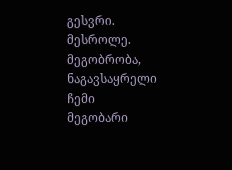გესვრი. მესროლე.
მეგობრობა, ნაგავსაყრელი
ჩემი
მეგობარი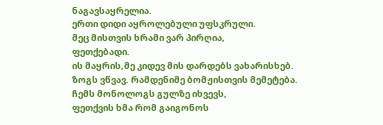ნაგავსაყრელია.
ერთი დიდი აყროლებული უფსკრული.
მეც მისთვის ხრამი ვარ პირღია,
ფეთქებადი.
ის მაყრის,მე კიდევ მის დარდებს ვახარისხებ.
ზოგს ვწვავ. რამდენიმე ბომჟისთვის მემეტება.
ჩემს მონოლოგს გულზე იხვევს,
ფეთქვის ხმა რომ გაიგონოს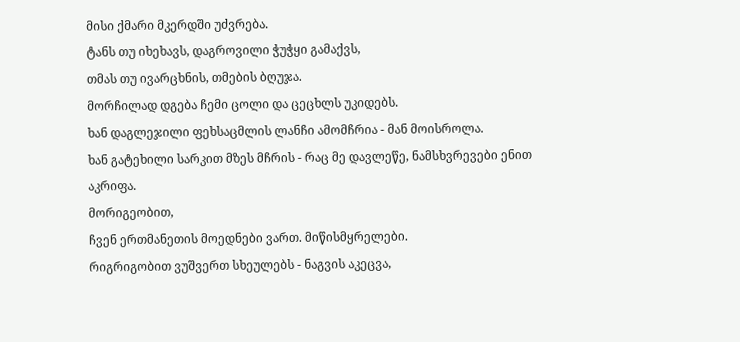მისი ქმარი მკერდში უძვრება.
ტანს თუ იხეხავს, დაგროვილი ჭუჭყი გამაქვს,
თმას თუ ივარცხნის, თმების ბღუჯა.
მორჩილად დგება ჩემი ცოლი და ცეცხლს უკიდებს.
ხან დაგლეჯილი ფეხსაცმლის ლანჩი ამომჩრია - მან მოისროლა.
ხან გატეხილი სარკით მზეს მჩრის - რაც მე დავლეწე, ნამსხვრევები ენით აკრიფა.
მორიგეობით,
ჩვენ ერთმანეთის მოედნები ვართ. მიწისმყრელები.
რიგრიგობით ვუშვერთ სხეულებს - ნაგვის აკეცვა,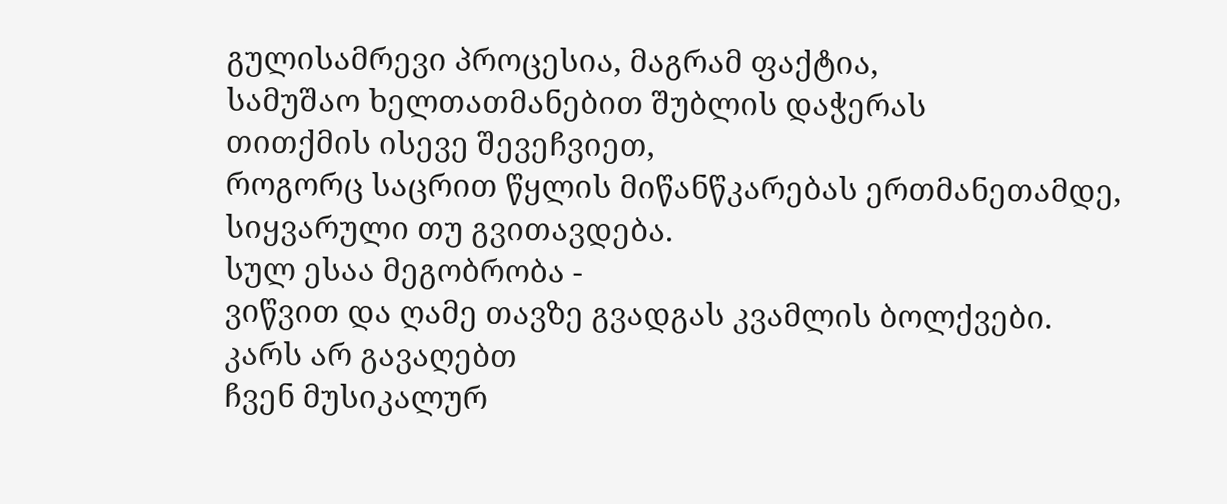გულისამრევი პროცესია, მაგრამ ფაქტია,
სამუშაო ხელთათმანებით შუბლის დაჭერას
თითქმის ისევე შევეჩვიეთ,
როგორც საცრით წყლის მიწანწკარებას ერთმანეთამდე,
სიყვარული თუ გვითავდება.
სულ ესაა მეგობრობა -
ვიწვით და ღამე თავზე გვადგას კვამლის ბოლქვები.
კარს არ გავაღებთ
ჩვენ მუსიკალურ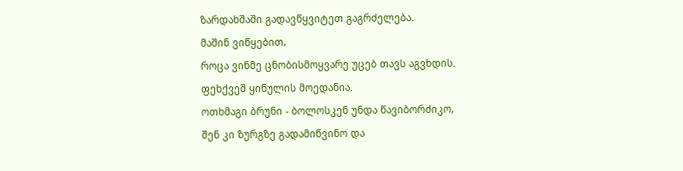ზარდახშაში გადავწყვიტეთ გაგრძელება.
მაშინ ვიწყებით,
როცა ვინმე ცნობისმოყვარე უცებ თავს აგვხდის.
ფეხქვეშ ყინულის მოედანია.
ოთხმაგი ბრუნი - ბოლოსკენ უნდა წავიბორძიკო,
შენ კი ზურგზე გადამიწვინო და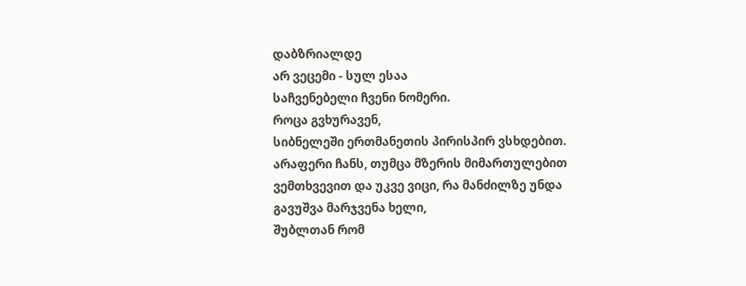დაბზრიალდე
არ ვეცემი - სულ ესაა
საჩვენებელი ჩვენი ნომერი.
როცა გვხურავენ,
სიბნელეში ერთმანეთის პირისპირ ვსხდებით.
არაფერი ჩანს, თუმცა მზერის მიმართულებით
ვემთხვევით და უკვე ვიცი, რა მანძილზე უნდა
გავუშვა მარჯვენა ხელი,
შუბლთან რომ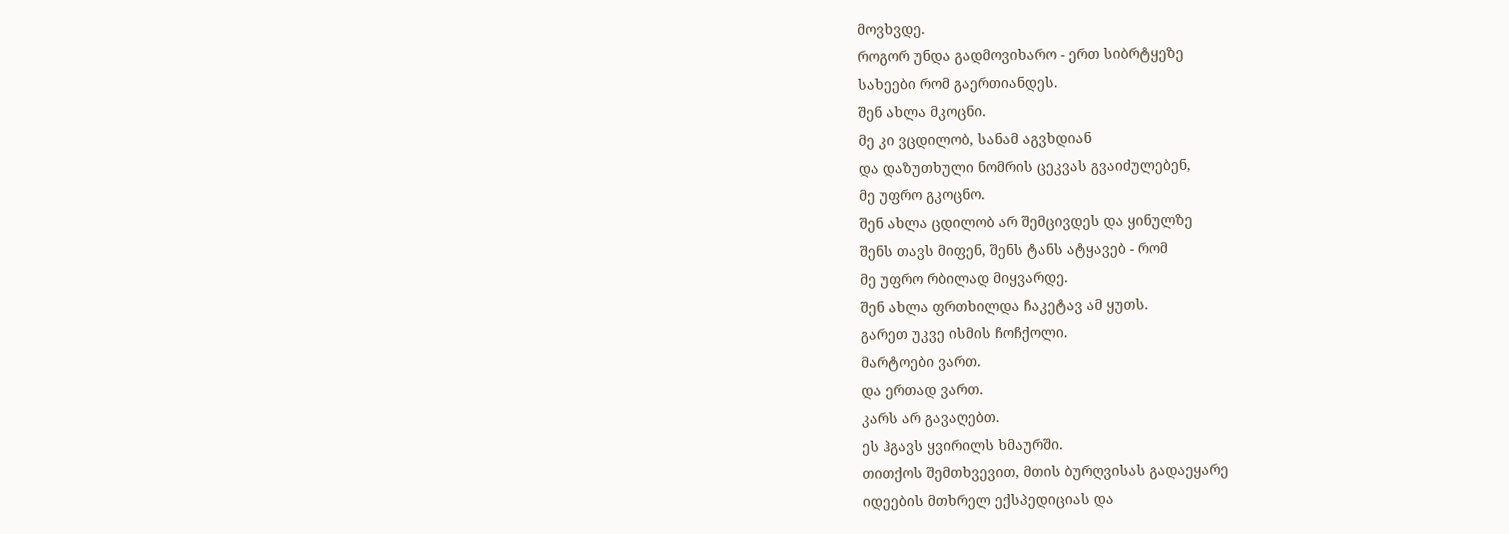მოვხვდე.
როგორ უნდა გადმოვიხარო - ერთ სიბრტყეზე
სახეები რომ გაერთიანდეს.
შენ ახლა მკოცნი.
მე კი ვცდილობ, სანამ აგვხდიან
და დაზუთხული ნომრის ცეკვას გვაიძულებენ,
მე უფრო გკოცნო.
შენ ახლა ცდილობ არ შემცივდეს და ყინულზე
შენს თავს მიფენ, შენს ტანს ატყავებ - რომ
მე უფრო რბილად მიყვარდე.
შენ ახლა ფრთხილდა ჩაკეტავ ამ ყუთს.
გარეთ უკვე ისმის ჩოჩქოლი.
მარტოები ვართ.
და ერთად ვართ.
კარს არ გავაღებთ.
ეს ჰგავს ყვირილს ხმაურში.
თითქოს შემთხვევით, მთის ბურღვისას გადაეყარე
იდეების მთხრელ ექსპედიციას და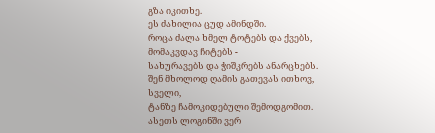გზა იკითხე.
ეს ძახილია ცუდ ამინდში.
როცა ძალა ხმელ ტოტებს და ქვებს,
მომაკვდავ ჩიტებს -
სახურავებს და ჭიშკრებს ანარცხებს.
შენ მხოლოდ ღამის გათევას ითხოვ,
სველი,
ტანზე ჩამოკიდებული შემოდგომით.
ასეთს ლოგინში ვერ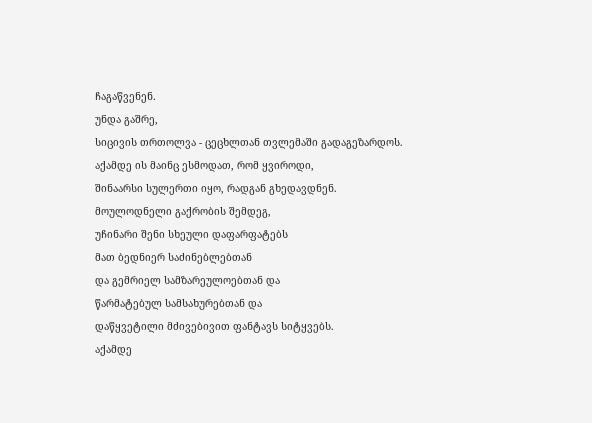ჩაგაწვენენ.
უნდა გაშრე,
სიცივის თრთოლვა - ცეცხლთან თვლემაში გადაგეზარდოს.
აქამდე ის მაინც ესმოდათ, რომ ყვიროდი,
შინაარსი სულერთი იყო, რადგან გხედავდნენ.
მოულოდნელი გაქრობის შემდეგ,
უჩინარი შენი სხეული დაფარფატებს
მათ ბედნიერ საძინებლებთან
და გემრიელ სამზარეულოებთან და
წარმატებულ სამსახურებთან და
დაწყვეტილი მძივებივით ფანტავს სიტყვებს.
აქამდე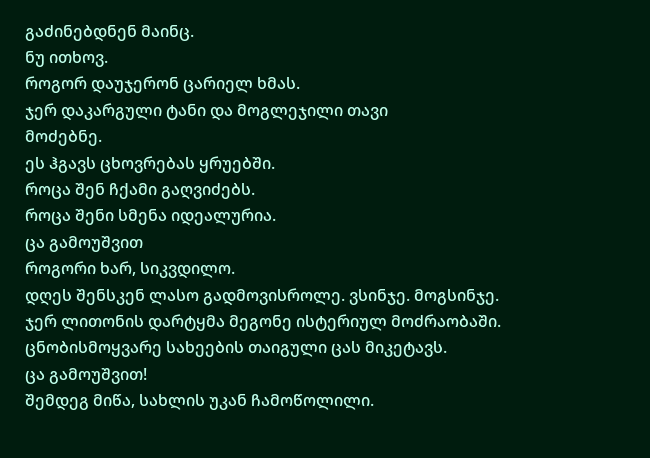გაძინებდნენ მაინც.
ნუ ითხოვ.
როგორ დაუჯერონ ცარიელ ხმას.
ჯერ დაკარგული ტანი და მოგლეჯილი თავი
მოძებნე.
ეს ჰგავს ცხოვრებას ყრუებში.
როცა შენ ჩქამი გაღვიძებს.
როცა შენი სმენა იდეალურია.
ცა გამოუშვით
როგორი ხარ, სიკვდილო.
დღეს შენსკენ ლასო გადმოვისროლე. ვსინჯე. მოგსინჯე.
ჯერ ლითონის დარტყმა მეგონე ისტერიულ მოძრაობაში.
ცნობისმოყვარე სახეების თაიგული ცას მიკეტავს.
ცა გამოუშვით!
შემდეგ მიწა, სახლის უკან ჩამოწოლილი.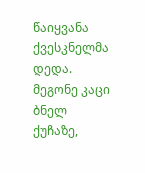წაიყვანა ქვესკნელმა დედა.
მეგონე კაცი ბნელ ქუჩაზე,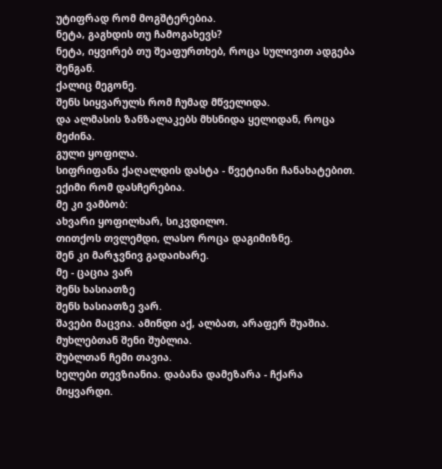უტიფრად რომ მოგშტერებია.
ნეტა, გაგხდის თუ ჩამოგახევს?
ნეტა, იყვირებ თუ შეაფურთხებ, როცა სულივით ადგება შენგან.
ქალიც მეგონე.
შენს სიყვარულს რომ ჩუმად მწველიდა.
და ალმასის ზანზალაკებს მხსნიდა ყელიდან, როცა მეძინა.
გული ყოფილა.
სიფრიფანა ქაღალდის დასტა - წვეტიანი ჩანახატებით.
ექიმი რომ დასჩერებია.
მე კი ვამბობ:
ახვარი ყოფილხარ, სიკვდილო.
თითქოს თვლემდი, ლასო როცა დაგიმიზნე.
შენ კი მარჯვნივ გადაიხარე.
მე - ცაცია ვარ
შენს ხასიათზე
შენს ხასიათზე ვარ.
შავები მაცვია. ამინდი აქ, ალბათ, არაფერ შუაშია.
მუხლებთან შენი შუბლია.
შუბლთან ჩემი თავია.
ხელები თევზიანია. დაბანა დამეზარა - ჩქარა მიყვარდი.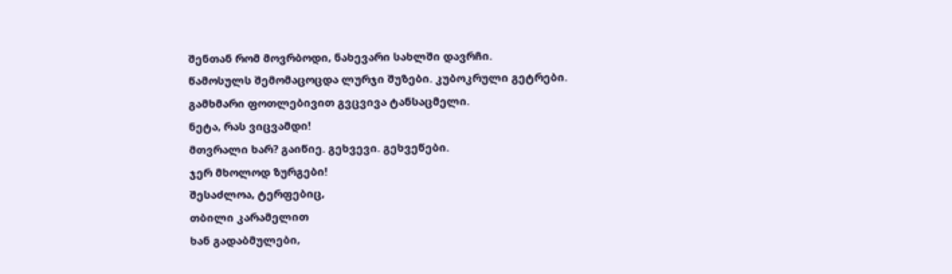შენთან რომ მოვრბოდი, ნახევარი სახლში დავრჩი.
წამოსულს შემომაცოცდა ლურჯი შუზები. კუბოკრული გეტრები.
გამხმარი ფოთლებივით გვცვივა ტანსაცმელი.
ნეტა, რას ვიცვამდი!
მთვრალი ხარ? გაიწიე. გეხვევი. გეხვეწები.
ჯერ მხოლოდ ზურგები!
შესაძლოა, ტერფებიც,
თბილი კარამელით
ხან გადაბმულები,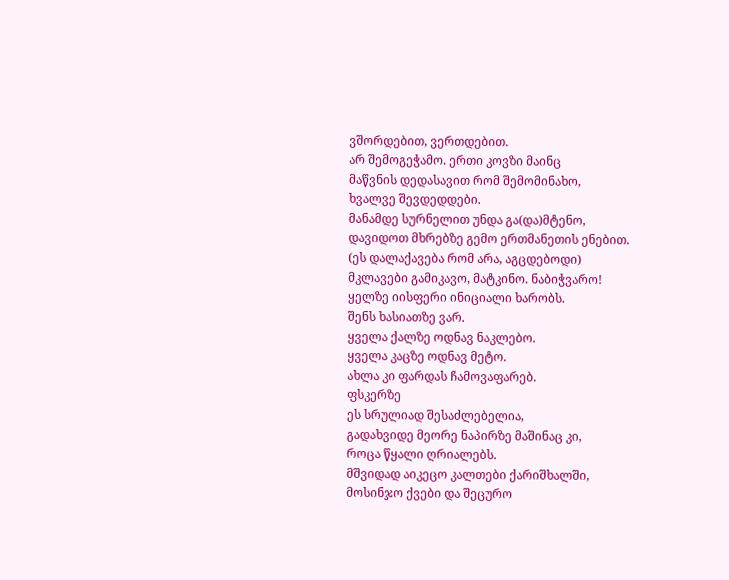ვშორდებით, ვერთდებით.
არ შემოგეჭამო. ერთი კოვზი მაინც
მაწვნის დედასავით რომ შემომინახო,
ხვალვე შევდედდები.
მანამდე სურნელით უნდა გა(და)მტენო,
დავიდოთ მხრებზე გემო ერთმანეთის ენებით.
(ეს დალაქავება რომ არა, აგცდებოდი)
მკლავები გამიკავო, მატკინო. ნაბიჭვარო!
ყელზე იისფერი ინიციალი ხარობს.
შენს ხასიათზე ვარ.
ყველა ქალზე ოდნავ ნაკლებო.
ყველა კაცზე ოდნავ მეტო.
ახლა კი ფარდას ჩამოვაფარებ.
ფსკერზე
ეს სრულიად შესაძლებელია,
გადახვიდე მეორე ნაპირზე მაშინაც კი,
როცა წყალი ღრიალებს.
მშვიდად აიკეცო კალთები ქარიშხალში,
მოსინჯო ქვები და შეცურო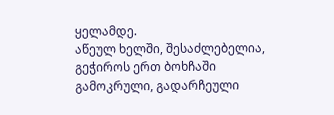ყელამდე.
აწეულ ხელში, შესაძლებელია, გეჭიროს ერთ ბოხჩაში
გამოკრული, გადარჩეული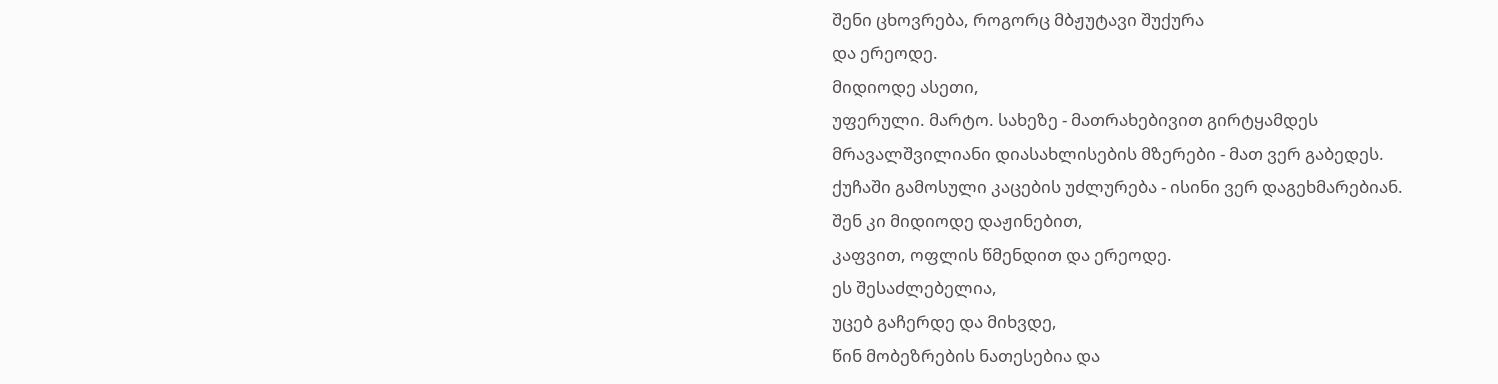შენი ცხოვრება, როგორც მბჟუტავი შუქურა
და ერეოდე.
მიდიოდე ასეთი,
უფერული. მარტო. სახეზე - მათრახებივით გირტყამდეს
მრავალშვილიანი დიასახლისების მზერები - მათ ვერ გაბედეს.
ქუჩაში გამოსული კაცების უძლურება - ისინი ვერ დაგეხმარებიან.
შენ კი მიდიოდე დაჟინებით,
კაფვით, ოფლის წმენდით და ერეოდე.
ეს შესაძლებელია,
უცებ გაჩერდე და მიხვდე,
წინ მობეზრების ნათესებია და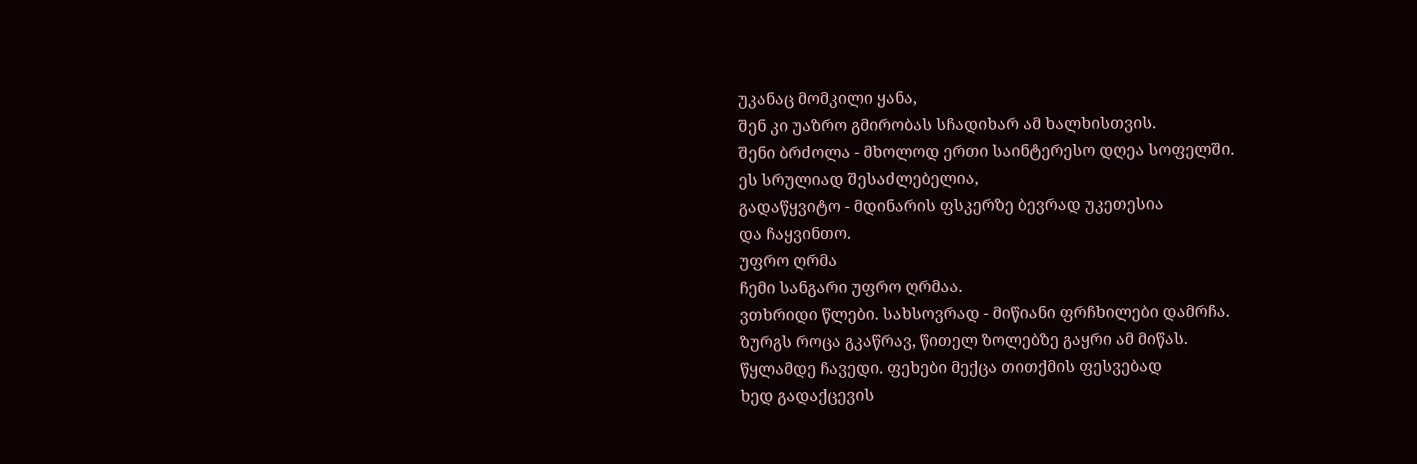უკანაც მომკილი ყანა,
შენ კი უაზრო გმირობას სჩადიხარ ამ ხალხისთვის.
შენი ბრძოლა - მხოლოდ ერთი საინტერესო დღეა სოფელში.
ეს სრულიად შესაძლებელია,
გადაწყვიტო - მდინარის ფსკერზე ბევრად უკეთესია
და ჩაყვინთო.
უფრო ღრმა
ჩემი სანგარი უფრო ღრმაა.
ვთხრიდი წლები. სახსოვრად - მიწიანი ფრჩხილები დამრჩა.
ზურგს როცა გკაწრავ, წითელ ზოლებზე გაყრი ამ მიწას.
წყლამდე ჩავედი. ფეხები მექცა თითქმის ფესვებად
ხედ გადაქცევის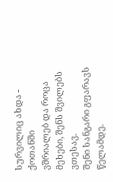სურვილიც ახდა - ქოთანში
ვშრიალებ და როცა მეხები, შენს შვილებს ვთესავ.
შენი სანგარი გფარავს წელამდე.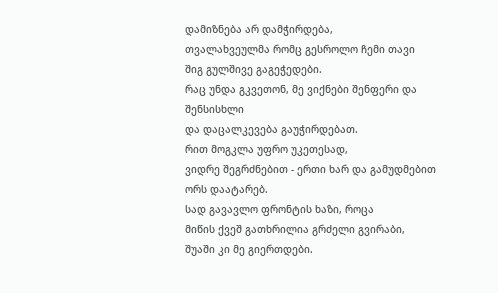დამიზნება არ დამჭირდება,
თვალახვეულმა რომც გესროლო ჩემი თავი
შიგ გულშივე გაგეჭედები.
რაც უნდა გკვეთონ, მე ვიქნები შენფერი და შენსისხლი
და დაცალკევება გაუჭირდებათ.
რით მოგკლა უფრო უკეთესად,
ვიდრე შეგრძნებით - ერთი ხარ და გამუდმებით ორს დაატარებ.
სად გავავლო ფრონტის ხაზი, როცა
მიწის ქვეშ გათხრილია გრძელი გვირაბი,
შუაში კი მე გიერთდები.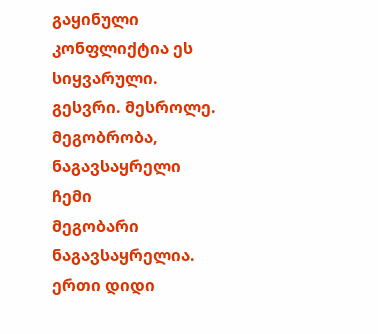გაყინული კონფლიქტია ეს სიყვარული.
გესვრი. მესროლე.
მეგობრობა, ნაგავსაყრელი
ჩემი
მეგობარი ნაგავსაყრელია.
ერთი დიდი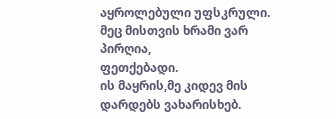აყროლებული უფსკრული.
მეც მისთვის ხრამი ვარ პირღია,
ფეთქებადი.
ის მაყრის,მე კიდევ მის დარდებს ვახარისხებ.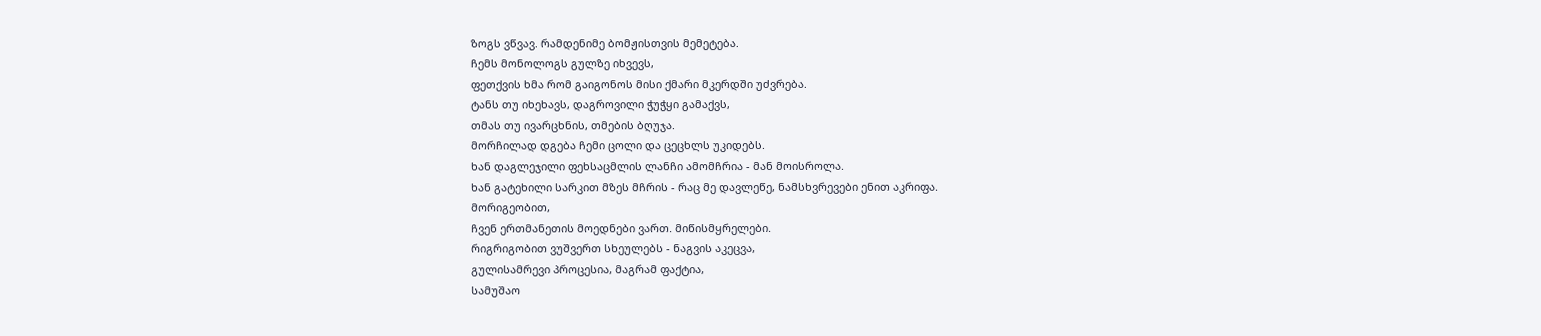ზოგს ვწვავ. რამდენიმე ბომჟისთვის მემეტება.
ჩემს მონოლოგს გულზე იხვევს,
ფეთქვის ხმა რომ გაიგონოს მისი ქმარი მკერდში უძვრება.
ტანს თუ იხეხავს, დაგროვილი ჭუჭყი გამაქვს,
თმას თუ ივარცხნის, თმების ბღუჯა.
მორჩილად დგება ჩემი ცოლი და ცეცხლს უკიდებს.
ხან დაგლეჯილი ფეხსაცმლის ლანჩი ამომჩრია - მან მოისროლა.
ხან გატეხილი სარკით მზეს მჩრის - რაც მე დავლეწე, ნამსხვრევები ენით აკრიფა.
მორიგეობით,
ჩვენ ერთმანეთის მოედნები ვართ. მიწისმყრელები.
რიგრიგობით ვუშვერთ სხეულებს - ნაგვის აკეცვა,
გულისამრევი პროცესია, მაგრამ ფაქტია,
სამუშაო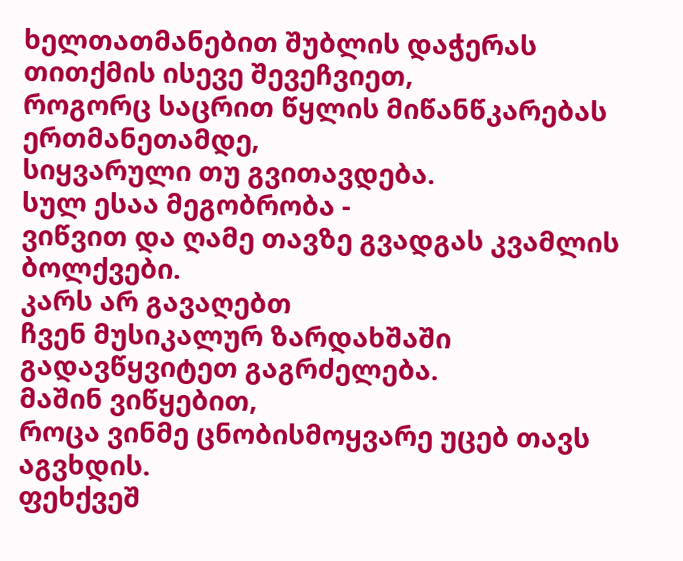ხელთათმანებით შუბლის დაჭერას
თითქმის ისევე შევეჩვიეთ,
როგორც საცრით წყლის მიწანწკარებას ერთმანეთამდე,
სიყვარული თუ გვითავდება.
სულ ესაა მეგობრობა -
ვიწვით და ღამე თავზე გვადგას კვამლის ბოლქვები.
კარს არ გავაღებთ
ჩვენ მუსიკალურ ზარდახშაში გადავწყვიტეთ გაგრძელება.
მაშინ ვიწყებით,
როცა ვინმე ცნობისმოყვარე უცებ თავს აგვხდის.
ფეხქვეშ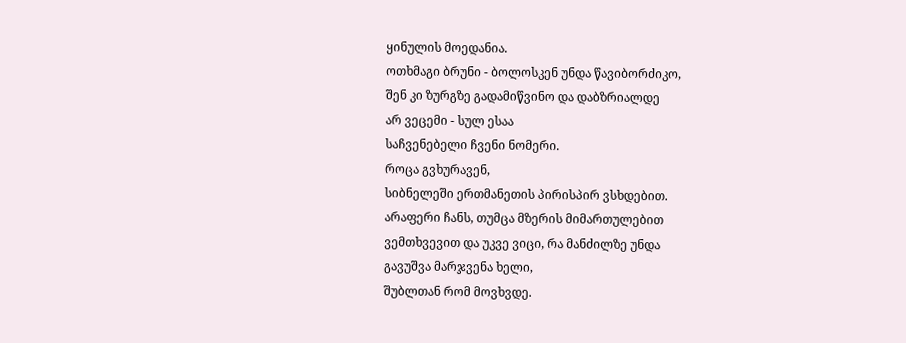ყინულის მოედანია.
ოთხმაგი ბრუნი - ბოლოსკენ უნდა წავიბორძიკო,
შენ კი ზურგზე გადამიწვინო და დაბზრიალდე
არ ვეცემი - სულ ესაა
საჩვენებელი ჩვენი ნომერი.
როცა გვხურავენ,
სიბნელეში ერთმანეთის პირისპირ ვსხდებით.
არაფერი ჩანს, თუმცა მზერის მიმართულებით
ვემთხვევით და უკვე ვიცი, რა მანძილზე უნდა
გავუშვა მარჯვენა ხელი,
შუბლთან რომ მოვხვდე.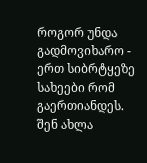როგორ უნდა გადმოვიხარო - ერთ სიბრტყეზე
სახეები რომ გაერთიანდეს.
შენ ახლა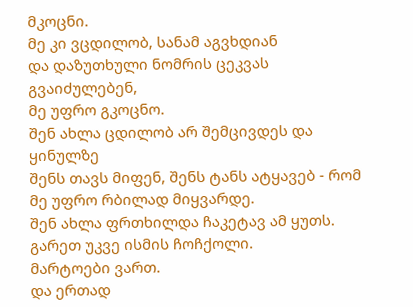მკოცნი.
მე კი ვცდილობ, სანამ აგვხდიან
და დაზუთხული ნომრის ცეკვას გვაიძულებენ,
მე უფრო გკოცნო.
შენ ახლა ცდილობ არ შემცივდეს და ყინულზე
შენს თავს მიფენ, შენს ტანს ატყავებ - რომ
მე უფრო რბილად მიყვარდე.
შენ ახლა ფრთხილდა ჩაკეტავ ამ ყუთს.
გარეთ უკვე ისმის ჩოჩქოლი.
მარტოები ვართ.
და ერთად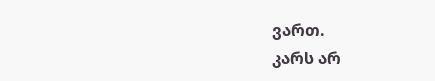ვართ.
კარს არ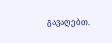გავაღებთ.